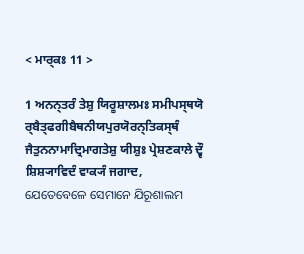< ਮਾਰ੍ਕਃ 11 >

1 ਅਨਨ੍ਤਰੰ ਤੇਸ਼ੁ ਯਿਰੂਸ਼ਾਲਮਃ ਸਮੀਪਸ੍ਥਯੋ ਰ੍ਬੈਤ੍ਫਗੀਬੈਥਨੀਯਪੁਰਯੋਰਨ੍ਤਿਕਸ੍ਥੰ ਜੈਤੁਨਨਾਮਾਦ੍ਰਿਮਾਗਤੇਸ਼ੁ ਯੀਸ਼ੁਃ ਪ੍ਰੇਸ਼ਣਕਾਲੇ ਦ੍ਵੌ ਸ਼ਿਸ਼੍ਯਾਵਿਦੰ ਵਾਕ੍ਯੰ ਜਗਾਦ,
ଯେତେବେଳେ ସେମାନେ ଯିରୂଶାଲମ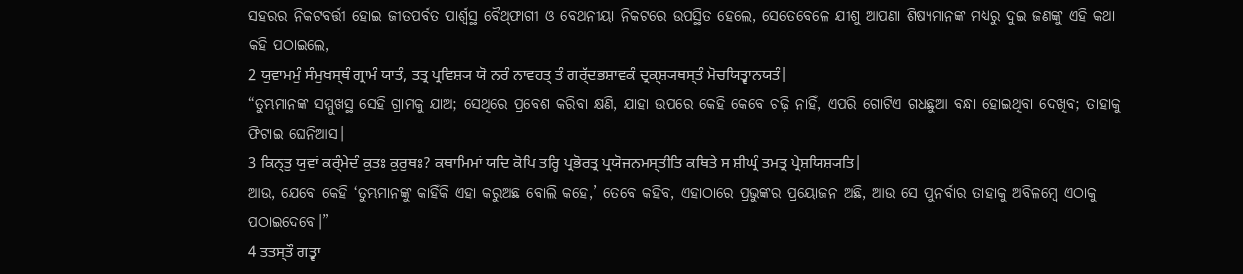ସହରର ନିକଟବର୍ତ୍ତୀ ହୋଇ ଜୀତପର୍ବତ ପାର୍ଶ୍ୱସ୍ଥ ବୈଥ୍‌ଫାଗୀ ଓ ବେଥନୀୟା ନିକଟରେ ଉପସ୍ଥିତ ହେଲେ, ସେତେବେଳେ ଯୀଶୁ ଆପଣା ଶିଷ୍ୟମାନଙ୍କ ମଧ୍ୟରୁ ଦୁଇ ଜଣଙ୍କୁ ଏହି କଥା କହି ପଠାଇଲେ,
2 ਯੁਵਾਮਮੁੰ ਸੰਮੁਖਸ੍ਥੰ ਗ੍ਰਾਮੰ ਯਾਤੰ, ਤਤ੍ਰ ਪ੍ਰਵਿਸ਼੍ਯ ਯੋ ਨਰੰ ਨਾਵਹਤ੍ ਤੰ ਗਰ੍ੱਦਭਸ਼ਾਵਕੰ ਦ੍ਰਕ੍ਸ਼੍ਯਥਸ੍ਤੰ ਮੋਚਯਿਤ੍ਵਾਨਯਤੰ|
“ତୁମ୍ଭମାନଙ୍କ ସମ୍ମୁଖସ୍ଥ ସେହି ଗ୍ରାମକୁ ଯାଅ; ସେଥିରେ ପ୍ରବେଶ କରିବା କ୍ଷଣି, ଯାହା ଉପରେ କେହି କେବେ ଚଢ଼ି ନାହିଁ, ଏପରି ଗୋଟିଏ ଗଧଛୁଆ ବନ୍ଧା ହୋଇଥିବା ଦେଖିବ; ତାହାକୁ ଫିଟାଇ ଘେନିଆସ।
3 ਕਿਨ੍ਤੁ ਯੁਵਾਂ ਕਰ੍ੰਮੇਦੰ ਕੁਤਃ ਕੁਰੁਥਃ? ਕਥਾਮਿਮਾਂ ਯਦਿ ਕੋਪਿ ਤਰ੍ਹਿ ਪ੍ਰਭੋਰਤ੍ਰ ਪ੍ਰਯੋਜਨਮਸ੍ਤੀਤਿ ਕਥਿਤੇ ਸ ਸ਼ੀਘ੍ਰੰ ਤਮਤ੍ਰ ਪ੍ਰੇਸ਼ਯਿਸ਼੍ਯਤਿ|
ଆଉ, ଯେବେ କେହି ‘ତୁମ୍ଭମାନଙ୍କୁ କାହିଁକି ଏହା କରୁଅଛ ବୋଲି କହେ,’ ତେବେ କହିବ, ଏହାଠାରେ ପ୍ରଭୁଙ୍କର ପ୍ରୟୋଜନ ଅଛି, ଆଉ ସେ ପୁନର୍ବାର ତାହାକୁ ଅବିଳମ୍ବେ ଏଠାକୁ ପଠାଇଦେବେ।”
4 ਤਤਸ੍ਤੌ ਗਤ੍ਵਾ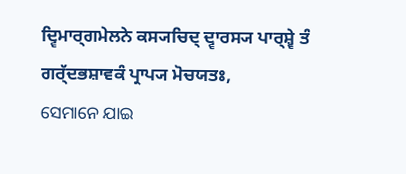ਦ੍ਵਿਮਾਰ੍ਗਮੇਲਨੇ ਕਸ੍ਯਚਿਦ੍ ਦ੍ਵਾਰਸ੍ਯ ਪਾਰ੍ਸ਼੍ਵੇ ਤੰ ਗਰ੍ੱਦਭਸ਼ਾਵਕੰ ਪ੍ਰਾਪ੍ਯ ਮੋਚਯਤਃ,
ସେମାନେ ଯାଇ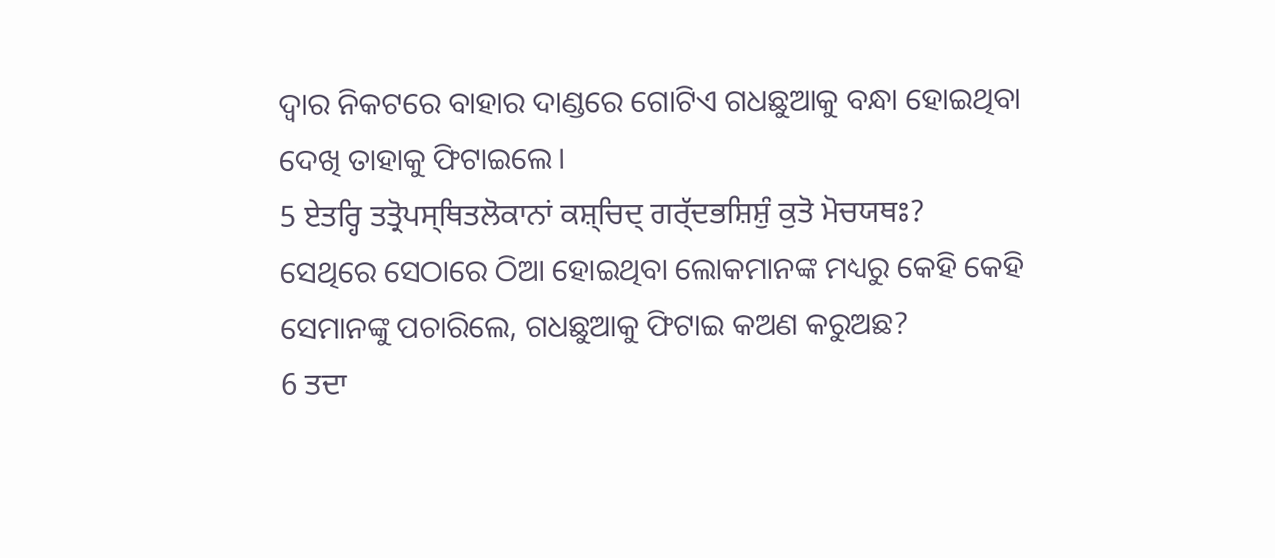ଦ୍ୱାର ନିକଟରେ ବାହାର ଦାଣ୍ଡରେ ଗୋଟିଏ ଗଧଛୁଆକୁ ବନ୍ଧା ହୋଇଥିବା ଦେଖି ତାହାକୁ ଫିଟାଇଲେ।
5 ਏਤਰ੍ਹਿ ਤਤ੍ਰੋਪਸ੍ਥਿਤਲੋਕਾਨਾਂ ਕਸ਼੍ਚਿਦ੍ ਗਰ੍ੱਦਭਸ਼ਿਸ਼ੁੰ ਕੁਤੋ ਮੋਚਯਥਃ?
ସେଥିରେ ସେଠାରେ ଠିଆ ହୋଇଥିବା ଲୋକମାନଙ୍କ ମଧ୍ୟରୁ କେହି କେହି ସେମାନଙ୍କୁ ପଚାରିଲେ, ଗଧଛୁଆକୁ ଫିଟାଇ କଅଣ କରୁଅଛ?
6 ਤਦਾ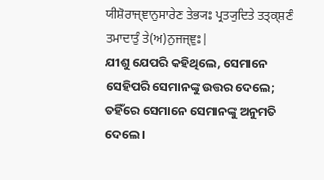ਯੀਸ਼ੋਰਾਜ੍ਞਾਨੁਸਾਰੇਣ ਤੇਭ੍ਯਃ ਪ੍ਰਤ੍ਯੁਦਿਤੇ ਤਤ੍ਕ੍ਸ਼ਣੰ ਤਮਾਦਾਤੁੰ ਤੇ(ਅ)ਨੁਜਜ੍ਞੁਃ|
ଯୀଶୁ ଯେପରି କହିଥିଲେ, ସେମାନେ ସେହିପରି ସେମାନଙ୍କୁ ଉତ୍ତର ଦେଲେ; ତହିଁରେ ସେମାନେ ସେମାନଙ୍କୁ ଅନୁମତି ଦେଲେ।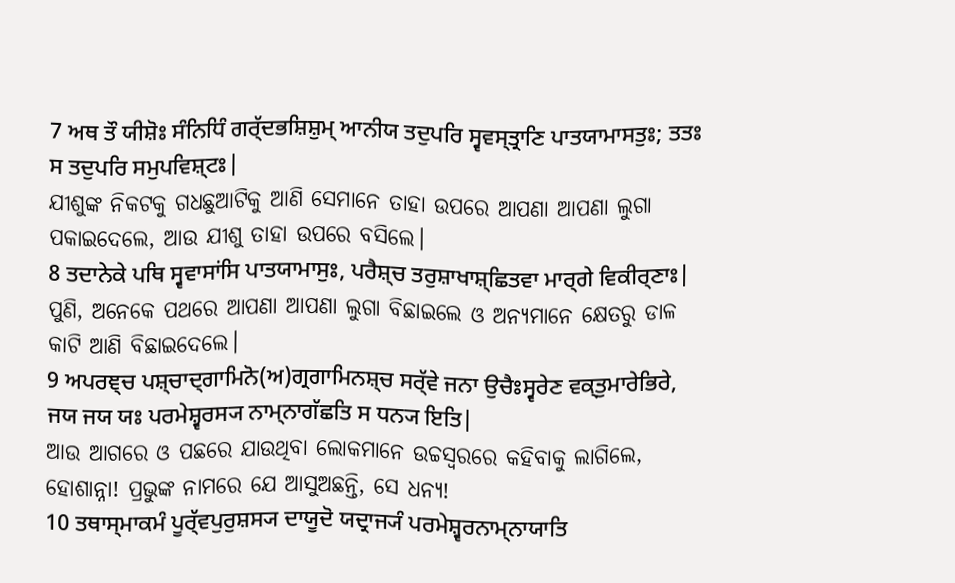7 ਅਥ ਤੌ ਯੀਸ਼ੋਃ ਸੰਨਿਧਿੰ ਗਰ੍ੱਦਭਸ਼ਿਸ਼ੁਮ੍ ਆਨੀਯ ਤਦੁਪਰਿ ਸ੍ਵਵਸ੍ਤ੍ਰਾਣਿ ਪਾਤਯਾਮਾਸਤੁਃ; ਤਤਃ ਸ ਤਦੁਪਰਿ ਸਮੁਪਵਿਸ਼੍ਟਃ|
ଯୀଶୁଙ୍କ ନିକଟକୁ ଗଧଛୁଆଟିକୁ ଆଣି ସେମାନେ ତାହା ଉପରେ ଆପଣା ଆପଣା ଲୁଗା ପକାଇଦେଲେ, ଆଉ ଯୀଶୁ ତାହା ଉପରେ ବସିଲେ।
8 ਤਦਾਨੇਕੇ ਪਥਿ ਸ੍ਵਵਾਸਾਂਸਿ ਪਾਤਯਾਮਾਸੁਃ, ਪਰੈਸ਼੍ਚ ਤਰੁਸ਼ਾਖਾਸ਼੍ਛਿਤਵਾ ਮਾਰ੍ਗੇ ਵਿਕੀਰ੍ਣਾਃ|
ପୁଣି, ଅନେକେ ପଥରେ ଆପଣା ଆପଣା ଲୁଗା ବିଛାଇଲେ ଓ ଅନ୍ୟମାନେ କ୍ଷେତରୁ ଡାଳ କାଟି ଆଣି ବିଛାଇଦେଲେ।
9 ਅਪਰਞ੍ਚ ਪਸ਼੍ਚਾਦ੍ਗਾਮਿਨੋ(ਅ)ਗ੍ਰਗਾਮਿਨਸ਼੍ਚ ਸਰ੍ੱਵੇ ਜਨਾ ਉਚੈਃਸ੍ਵਰੇਣ ਵਕ੍ਤੁਮਾਰੇਭਿਰੇ, ਜਯ ਜਯ ਯਃ ਪਰਮੇਸ਼੍ਵਰਸ੍ਯ ਨਾਮ੍ਨਾਗੱਛਤਿ ਸ ਧਨ੍ਯ ਇਤਿ|
ଆଉ ଆଗରେ ଓ ପଛରେ ଯାଉଥିବା ଲୋକମାନେ ଉଚ୍ଚସ୍ୱରରେ କହିବାକୁ ଲାଗିଲେ, ହୋଶାନ୍ନା! ପ୍ରଭୁଙ୍କ ନାମରେ ଯେ ଆସୁଅଛନ୍ତି, ସେ ଧନ୍ୟ!
10 ਤਥਾਸ੍ਮਾਕਮੰ ਪੂਰ੍ੱਵਪੁਰੁਸ਼ਸ੍ਯ ਦਾਯੂਦੋ ਯਦ੍ਰਾਜ੍ਯੰ ਪਰਮੇਸ਼੍ਵਰਨਾਮ੍ਨਾਯਾਤਿ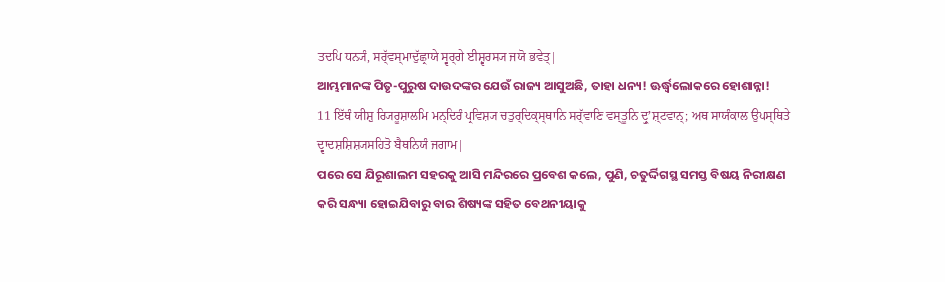ਤਦਪਿ ਧਨ੍ਯੰ, ਸਰ੍ੱਵਸ੍ਮਾਦੁੱਛ੍ਰਾਯੇ ਸ੍ਵਰ੍ਗੇ ਈਸ਼੍ਵਰਸ੍ਯ ਜਯੋ ਭਵੇਤ੍|
ଆମ୍ଭମାନଙ୍କ ପିତୃ-ପୁରୁଷ ଦାଉଦଙ୍କର ଯେଉଁ ରାଜ୍ୟ ଆସୁଅଛି, ତାହା ଧନ୍ୟ! ଊର୍ଦ୍ଧ୍ୱଲୋକରେ ହୋଶାନ୍ନା!
11 ਇੱਥੰ ਯੀਸ਼ੁ ਰ੍ਯਿਰੂਸ਼ਾਲਮਿ ਮਨ੍ਦਿਰੰ ਪ੍ਰਵਿਸ਼੍ਯ ਚਤੁਰ੍ਦਿਕ੍ਸ੍ਥਾਨਿ ਸਰ੍ੱਵਾਣਿ ਵਸ੍ਤੂਨਿ ਦ੍ਰੁʼਸ਼੍ਟਵਾਨ੍; ਅਥ ਸਾਯੰਕਾਲ ਉਪਸ੍ਥਿਤੇ ਦ੍ਵਾਦਸ਼ਸ਼ਿਸ਼੍ਯਸਹਿਤੋ ਬੈਥਨਿਯੰ ਜਗਾਮ|
ପରେ ସେ ଯିରୂଶାଲମ ସହରକୁ ଆସି ମନ୍ଦିରରେ ପ୍ରବେଶ କଲେ, ପୁଣି, ଚତୁର୍ଦ୍ଦିଗସ୍ଥ ସମସ୍ତ ବିଷୟ ନିରୀକ୍ଷଣ କରି ସନ୍ଧ୍ୟା ହୋଇଯିବାରୁ ବାର ଶିଷ୍ୟଙ୍କ ସହିତ ବେଥନୀୟାକୁ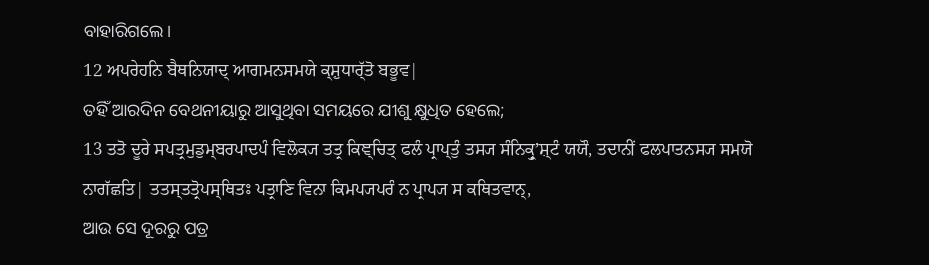ବାହାରିଗଲେ।
12 ਅਪਰੇਹਨਿ ਬੈਥਨਿਯਾਦ੍ ਆਗਮਨਸਮਯੇ ਕ੍ਸ਼ੁਧਾਰ੍ੱਤੋ ਬਭੂਵ|
ତହିଁ ଆରଦିନ ବେଥନୀୟାରୁ ଆସୁଥିବା ସମୟରେ ଯୀଶୁ କ୍ଷୁଧିତ ହେଲେ;
13 ਤਤੋ ਦੂਰੇ ਸਪਤ੍ਰਮੁਡੁਮ੍ਬਰਪਾਦਪੰ ਵਿਲੋਕ੍ਯ ਤਤ੍ਰ ਕਿਞ੍ਚਿਤ੍ ਫਲੰ ਪ੍ਰਾਪ੍ਤੁੰ ਤਸ੍ਯ ਸੰਨਿਕ੍ਰੁʼਸ਼੍ਟੰ ਯਯੌ, ਤਦਾਨੀਂ ਫਲਪਾਤਨਸ੍ਯ ਸਮਯੋ ਨਾਗੱਛਤਿ| ਤਤਸ੍ਤਤ੍ਰੋਪਸ੍ਥਿਤਃ ਪਤ੍ਰਾਣਿ ਵਿਨਾ ਕਿਮਪ੍ਯਪਰੰ ਨ ਪ੍ਰਾਪ੍ਯ ਸ ਕਥਿਤਵਾਨ੍,
ଆଉ ସେ ଦୂରରୁ ପତ୍ର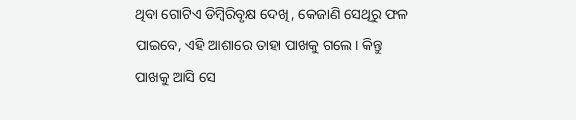ଥିବା ଗୋଟିଏ ଡିମ୍ବିରିବୃକ୍ଷ ଦେଖି, କେଜାଣି ସେଥିରୁ ଫଳ ପାଇବେ, ଏହି ଆଶାରେ ତାହା ପାଖକୁ ଗଲେ। କିନ୍ତୁ ପାଖକୁ ଆସି ସେ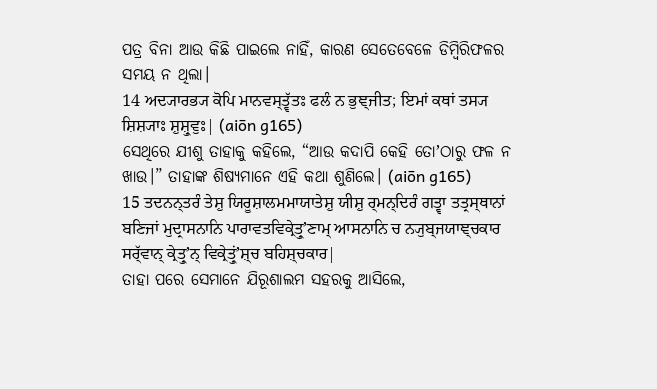ପତ୍ର ବିନା ଆଉ କିଛି ପାଇଲେ ନାହିଁ, କାରଣ ସେତେବେଳେ ଡିମ୍ବିରିଫଳର ସମୟ ନ ଥିଲା।
14 ਅਦ੍ਯਾਰਭ੍ਯ ਕੋਪਿ ਮਾਨਵਸ੍ਤ੍ਵੱਤਃ ਫਲੰ ਨ ਭੁਞ੍ਜੀਤ; ਇਮਾਂ ਕਥਾਂ ਤਸ੍ਯ ਸ਼ਿਸ਼੍ਯਾਃ ਸ਼ੁਸ਼੍ਰੁਵੁਃ| (aiōn g165)
ସେଥିରେ ଯୀଶୁ ତାହାକୁ କହିଲେ, “ଆଉ କଦାପି କେହି ତୋʼଠାରୁ ଫଳ ନ ଖାଉ।” ତାହାଙ୍କ ଶିଷ୍ୟମାନେ ଏହି କଥା ଶୁଣିଲେ। (aiōn g165)
15 ਤਦਨਨ੍ਤਰੰ ਤੇਸ਼ੁ ਯਿਰੂਸ਼ਾਲਮਮਾਯਾਤੇਸ਼ੁ ਯੀਸ਼ੁ ਰ੍ਮਨ੍ਦਿਰੰ ਗਤ੍ਵਾ ਤਤ੍ਰਸ੍ਥਾਨਾਂ ਬਣਿਜਾਂ ਮੁਦ੍ਰਾਸਨਾਨਿ ਪਾਰਾਵਤਵਿਕ੍ਰੇਤ੍ਰੁʼਣਾਮ੍ ਆਸਨਾਨਿ ਚ ਨ੍ਯੁਬ੍ਜਯਾਞ੍ਚਕਾਰ ਸਰ੍ੱਵਾਨ੍ ਕ੍ਰੇਤ੍ਰੁʼਨ੍ ਵਿਕ੍ਰੇਤ੍ਰੁਂʼਸ਼੍ਚ ਬਹਿਸ਼੍ਚਕਾਰ|
ତାହା ପରେ ସେମାନେ ଯିରୂଶାଲମ ସହରକୁ ଆସିଲେ,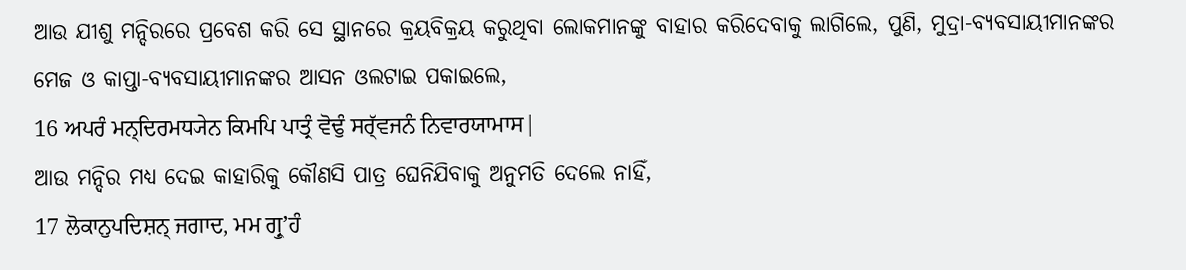ଆଉ ଯୀଶୁ ମନ୍ଦିରରେ ପ୍ରବେଶ କରି ସେ ସ୍ଥାନରେ କ୍ରୟବିକ୍ରୟ କରୁଥିବା ଲୋକମାନଙ୍କୁ ବାହାର କରିଦେବାକୁ ଲାଗିଲେ, ପୁଣି, ମୁଦ୍ରା-ବ୍ୟବସାୟୀମାନଙ୍କର ମେଜ ଓ କାପ୍ତା-ବ୍ୟବସାୟୀମାନଙ୍କର ଆସନ ଓଲଟାଇ ପକାଇଲେ,
16 ਅਪਰੰ ਮਨ੍ਦਿਰਮਧ੍ਯੇਨ ਕਿਮਪਿ ਪਾਤ੍ਰੰ ਵੋਢੁੰ ਸਰ੍ੱਵਜਨੰ ਨਿਵਾਰਯਾਮਾਸ|
ଆଉ ମନ୍ଦିର ମଧ୍ୟ ଦେଇ କାହାରିକୁ କୌଣସି ପାତ୍ର ଘେନିଯିବାକୁ ଅନୁମତି ଦେଲେ ନାହିଁ,
17 ਲੋਕਾਨੁਪਦਿਸ਼ਨ੍ ਜਗਾਦ, ਮਮ ਗ੍ਰੁʼਹੰ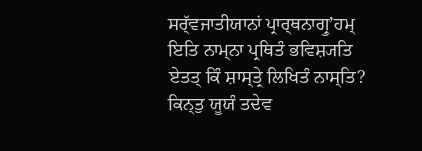ਸਰ੍ੱਵਜਾਤੀਯਾਨਾਂ ਪ੍ਰਾਰ੍ਥਨਾਗ੍ਰੁʼਹਮ੍ ਇਤਿ ਨਾਮ੍ਨਾ ਪ੍ਰਥਿਤੰ ਭਵਿਸ਼੍ਯਤਿ ਏਤਤ੍ ਕਿੰ ਸ਼ਾਸ੍ਤ੍ਰੇ ਲਿਖਿਤੰ ਨਾਸ੍ਤਿ? ਕਿਨ੍ਤੁ ਯੂਯੰ ਤਦੇਵ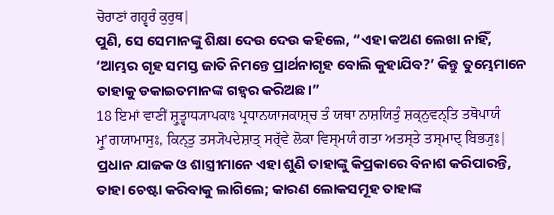ਚੋਰਾਣਾਂ ਗਹ੍ਵਰੰ ਕੁਰੁਥ|
ପୁଣି, ସେ ସେମାନଙ୍କୁ ଶିକ୍ଷା ଦେଉ ଦେଉ କହିଲେ, “ଏହା କଅଣ ଲେଖା ନାହିଁ, ‘ଆମ୍ଭର ଗୃହ ସମସ୍ତ ଜାତି ନିମନ୍ତେ ପ୍ରାର୍ଥନାଗୃହ ବୋଲି କୁହାଯିବ?’ କିନ୍ତୁ ତୁମ୍ଭେମାନେ ତାହାକୁ ଡକାଇତମାନଙ୍କ ଗହ୍ୱର କରିଅଛ।”
18 ਇਮਾਂ ਵਾਣੀਂ ਸ਼੍ਰੁਤ੍ਵਾਧ੍ਯਾਪਕਾਃ ਪ੍ਰਧਾਨਯਾਜਕਾਸ਼੍ਚ ਤੰ ਯਥਾ ਨਾਸ਼ਯਿਤੁੰ ਸ਼ਕ੍ਨੁਵਨ੍ਤਿ ਤਥੋਪਾਯੰ ਮ੍ਰੁʼਗਯਾਮਾਸੁਃ, ਕਿਨ੍ਤੁ ਤਸ੍ਯੋਪਦੇਸ਼ਾਤ੍ ਸਰ੍ੱਵੇ ਲੋਕਾ ਵਿਸ੍ਮਯੰ ਗਤਾ ਅਤਸ੍ਤੇ ਤਸ੍ਮਾਦ੍ ਬਿਭ੍ਯੁਃ|
ପ୍ରଧାନ ଯାଜକ ଓ ଶାସ୍ତ୍ରୀମାନେ ଏହା ଶୁଣି ତାହାଙ୍କୁ କିପ୍ରକାରେ ବିନାଶ କରିପାରନ୍ତି, ତାହା ଚେଷ୍ଟା କରିବାକୁ ଲାଗିଲେ; କାରଣ ଲୋକସମୂହ ତାହାଙ୍କ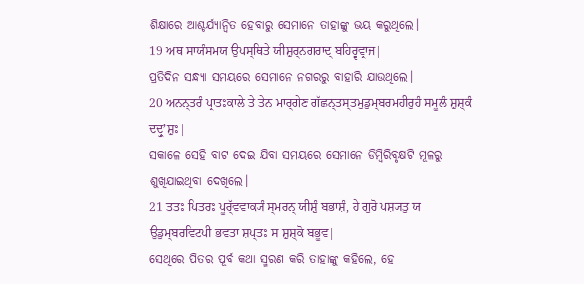ଶିକ୍ଷାରେ ଆଶ୍ଚର୍ଯ୍ୟାନ୍ୱିତ ହେବାରୁ ସେମାନେ ତାହାଙ୍କୁ ଭୟ କରୁଥିଲେ।
19 ਅਥ ਸਾਯੰਸਮਯ ਉਪਸ੍ਥਿਤੇ ਯੀਸ਼ੁਰ੍ਨਗਰਾਦ੍ ਬਹਿਰ੍ਵਵ੍ਰਾਜ|
ପ୍ରତିଦିନ ସନ୍ଧ୍ୟା ସମୟରେ ସେମାନେ ନଗରରୁ ବାହାରି ଯାଉଥିଲେ।
20 ਅਨਨ੍ਤਰੰ ਪ੍ਰਾਤਃਕਾਲੇ ਤੇ ਤੇਨ ਮਾਰ੍ਗੇਣ ਗੱਛਨ੍ਤਸ੍ਤਮੁਡੁਮ੍ਬਰਮਹੀਰੁਹੰ ਸਮੂਲੰ ਸ਼ੁਸ਼੍ਕੰ ਦਦ੍ਰੁʼਸ਼ੁਃ|
ସକାଳେ ସେହି ବାଟ ଦେଇ ଯିବା ସମୟରେ ସେମାନେ ଡିମ୍ବିରିବୃକ୍ଷଟି ମୂଳରୁ ଶୁଖିଯାଇଥିବା ଦେଖିଲେ।
21 ਤਤਃ ਪਿਤਰਃ ਪੂਰ੍ੱਵਵਾਕ੍ਯੰ ਸ੍ਮਰਨ੍ ਯੀਸ਼ੁੰ ਬਭਾਸ਼ੰ, ਹੇ ਗੁਰੋ ਪਸ਼੍ਯਤੁ ਯ ਉਡੁਮ੍ਬਰਵਿਟਪੀ ਭਵਤਾ ਸ਼ਪ੍ਤਃ ਸ ਸ਼ੁਸ਼੍ਕੋ ਬਭੂਵ|
ସେଥିରେ ପିତର ପୂର୍ବ କଥା ସ୍ମରଣ କରି ତାହାଙ୍କୁ କହିଲେ, ହେ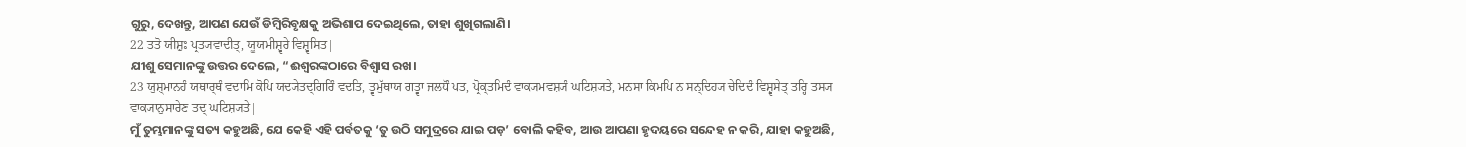ଗୁରୁ, ଦେଖନ୍ତୁ, ଆପଣ ଯେଉଁ ଡିମ୍ବିରିବୃକ୍ଷକୁ ଅଭିଶାପ ଦେଇଥିଲେ, ତାହା ଶୁଖିଗଲାଣି।
22 ਤਤੋ ਯੀਸ਼ੁਃ ਪ੍ਰਤ੍ਯਵਾਦੀਤ੍, ਯੂਯਮੀਸ਼੍ਵਰੇ ਵਿਸ਼੍ਵਸਿਤ|
ଯୀଶୁ ସେମାନଙ୍କୁ ଉତ୍ତର ଦେଲେ, “ଈଶ୍ବରଙ୍କଠାରେ ବିଶ୍ୱାସ ରଖ।
23 ਯੁਸ਼੍ਮਾਨਹੰ ਯਥਾਰ੍ਥੰ ਵਦਾਮਿ ਕੋਪਿ ਯਦ੍ਯੇਤਦ੍ਗਿਰਿੰ ਵਦਤਿ, ਤ੍ਵਮੁੱਥਾਯ ਗਤ੍ਵਾ ਜਲਧੌ ਪਤ, ਪ੍ਰੋਕ੍ਤਮਿਦੰ ਵਾਕ੍ਯਮਵਸ਼੍ਯੰ ਘਟਿਸ਼੍ਯਤੇ, ਮਨਸਾ ਕਿਮਪਿ ਨ ਸਨ੍ਦਿਹ੍ਯ ਚੇਦਿਦੰ ਵਿਸ਼੍ਵਸੇਤ੍ ਤਰ੍ਹਿ ਤਸ੍ਯ ਵਾਕ੍ਯਾਨੁਸਾਰੇਣ ਤਦ੍ ਘਟਿਸ਼੍ਯਤੇ|
ମୁଁ ତୁମ୍ଭମାନଙ୍କୁ ସତ୍ୟ କହୁଅଛି, ଯେ କେହି ଏହି ପର୍ବତକୁ ‘ତୁ ଉଠି ସମୁଦ୍ରରେ ଯାଇ ପଡ଼’ ବୋଲି କହିବ, ଆଉ ଆପଣା ହୃଦୟରେ ସନ୍ଦେହ ନ କରି, ଯାହା କହୁଅଛି,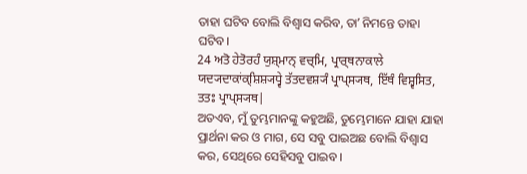ତାହା ଘଟିବ ବୋଲି ବିଶ୍ୱାସ କରିବ, ତାʼ ନିମନ୍ତେ ତାହା ଘଟିବ।
24 ਅਤੋ ਹੇਤੋਰਹੰ ਯੁਸ਼੍ਮਾਨ੍ ਵਚ੍ਮਿ, ਪ੍ਰਾਰ੍ਥਨਾਕਾਲੇ ਯਦ੍ਯਦਾਕਾਂਕ੍ਸ਼ਿਸ਼੍ਯਧ੍ਵੇ ਤੱਤਦਵਸ਼੍ਯੰ ਪ੍ਰਾਪ੍ਸ੍ਯਥ, ਇੱਥੰ ਵਿਸ਼੍ਵਸਿਤ, ਤਤਃ ਪ੍ਰਾਪ੍ਸ੍ਯਥ|
ଅତଏବ, ମୁଁ ତୁମ୍ଭମାନଙ୍କୁ କହୁଅଛି, ତୁମ୍ଭେମାନେ ଯାହା ଯାହା ପ୍ରାର୍ଥନା କର ଓ ମାଗ, ସେ ସବୁ ପାଇଅଛ ବୋଲି ବିଶ୍ୱାସ କର, ସେଥିରେ ସେହିସବୁ ପାଇବ।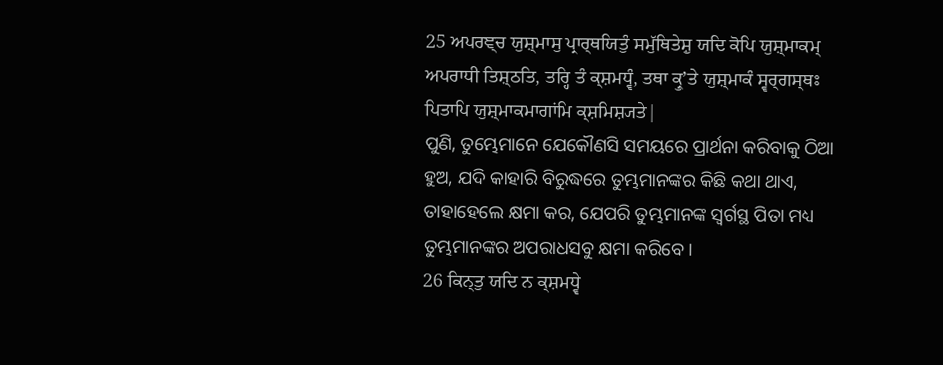25 ਅਪਰਞ੍ਚ ਯੁਸ਼੍ਮਾਸੁ ਪ੍ਰਾਰ੍ਥਯਿਤੁੰ ਸਮੁੱਥਿਤੇਸ਼ੁ ਯਦਿ ਕੋਪਿ ਯੁਸ਼੍ਮਾਕਮ੍ ਅਪਰਾਧੀ ਤਿਸ਼੍ਠਤਿ, ਤਰ੍ਹਿ ਤੰ ਕ੍ਸ਼ਮਧ੍ਵੰ, ਤਥਾ ਕ੍ਰੁʼਤੇ ਯੁਸ਼੍ਮਾਕੰ ਸ੍ਵਰ੍ਗਸ੍ਥਃ ਪਿਤਾਪਿ ਯੁਸ਼੍ਮਾਕਮਾਗਾਂਮਿ ਕ੍ਸ਼ਮਿਸ਼੍ਯਤੇ|
ପୁଣି, ତୁମ୍ଭେମାନେ ଯେକୌଣସି ସମୟରେ ପ୍ରାର୍ଥନା କରିବାକୁ ଠିଆ ହୁଅ, ଯଦି କାହାରି ବିରୁଦ୍ଧରେ ତୁମ୍ଭମାନଙ୍କର କିଛି କଥା ଥାଏ, ତାହାହେଲେ କ୍ଷମା କର, ଯେପରି ତୁମ୍ଭମାନଙ୍କ ସ୍ୱର୍ଗସ୍ଥ ପିତା ମଧ୍ୟ ତୁମ୍ଭମାନଙ୍କର ଅପରାଧସବୁ କ୍ଷମା କରିବେ।
26 ਕਿਨ੍ਤੁ ਯਦਿ ਨ ਕ੍ਸ਼ਮਧ੍ਵੇ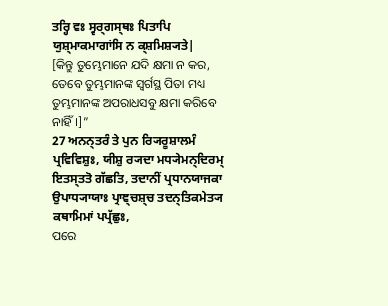ਤਰ੍ਹਿ ਵਃ ਸ੍ਵਰ੍ਗਸ੍ਥਃ ਪਿਤਾਪਿ ਯੁਸ਼੍ਮਾਕਮਾਗਾਂਸਿ ਨ ਕ੍ਸ਼ਮਿਸ਼੍ਯਤੇ|
[କିନ୍ତୁ ତୁମ୍ଭେମାନେ ଯଦି କ୍ଷମା ନ କର, ତେବେ ତୁମ୍ଭମାନଙ୍କ ସ୍ୱର୍ଗସ୍ଥ ପିତା ମଧ୍ୟ ତୁମ୍ଭମାନଙ୍କ ଅପରାଧସବୁ କ୍ଷମା କରିବେ ନାହିଁ।]”
27 ਅਨਨ੍ਤਰੰ ਤੇ ਪੁਨ ਰ੍ਯਿਰੂਸ਼ਾਲਮੰ ਪ੍ਰਵਿਵਿਸ਼ੁਃ, ਯੀਸ਼ੁ ਰ੍ਯਦਾ ਮਧ੍ਯੇਮਨ੍ਦਿਰਮ੍ ਇਤਸ੍ਤਤੋ ਗੱਛਤਿ, ਤਦਾਨੀਂ ਪ੍ਰਧਾਨਯਾਜਕਾ ਉਪਾਧ੍ਯਾਯਾਃ ਪ੍ਰਾਞ੍ਚਸ਼੍ਚ ਤਦਨ੍ਤਿਕਮੇਤ੍ਯ ਕਥਾਮਿਮਾਂ ਪਪ੍ਰੱਛੁਃ,
ପରେ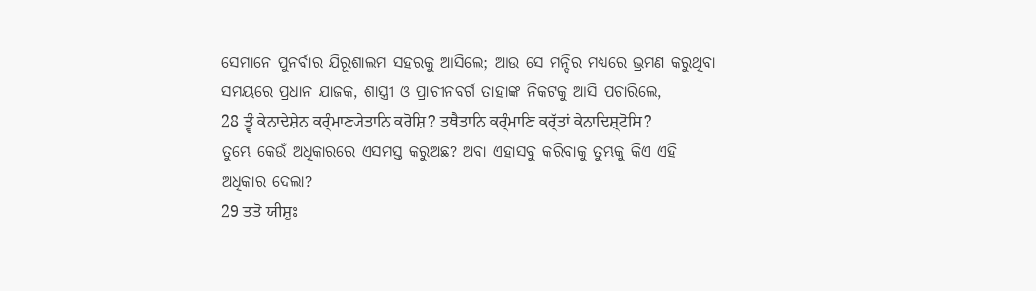ସେମାନେ ପୁନର୍ବାର ଯିରୂଶାଲମ ସହରକୁ ଆସିଲେ; ଆଉ ସେ ମନ୍ଦିର ମଧ୍ୟରେ ଭ୍ରମଣ କରୁଥିବା ସମୟରେ ପ୍ରଧାନ ଯାଜକ, ଶାସ୍ତ୍ରୀ ଓ ପ୍ରାଚୀନବର୍ଗ ତାହାଙ୍କ ନିକଟକୁ ଆସି ପଚାରିଲେ,
28 ਤ੍ਵੰ ਕੇਨਾਦੇਸ਼ੇਨ ਕਰ੍ੰਮਾਣ੍ਯੇਤਾਨਿ ਕਰੋਸ਼ਿ? ਤਥੈਤਾਨਿ ਕਰ੍ੰਮਾਣਿ ਕਰ੍ੱਤਾਂ ਕੇਨਾਦਿਸ਼੍ਟੋਸਿ?
ତୁମ୍ଭେ କେଉଁ ଅଧିକାରରେ ଏସମସ୍ତ କରୁଅଛ? ଅବା ଏହାସବୁ କରିବାକୁ ତୁମ୍ଭକୁ କିଏ ଏହି ଅଧିକାର ଦେଲା?
29 ਤਤੋ ਯੀਸ਼ੁਃ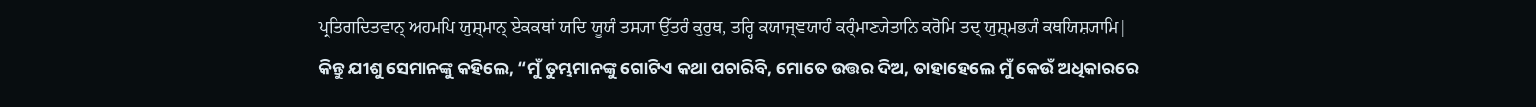ਪ੍ਰਤਿਗਦਿਤਵਾਨ੍ ਅਹਮਪਿ ਯੁਸ਼੍ਮਾਨ੍ ਏਕਕਥਾਂ ਯਦਿ ਯੂਯੰ ਤਸ੍ਯਾ ਉੱਤਰੰ ਕੁਰੁਥ, ਤਰ੍ਹਿ ਕਯਾਜ੍ਞਯਾਹੰ ਕਰ੍ੰਮਾਣ੍ਯੇਤਾਨਿ ਕਰੋਮਿ ਤਦ੍ ਯੁਸ਼੍ਮਭ੍ਯੰ ਕਥਯਿਸ਼੍ਯਾਮਿ|
କିନ୍ତୁ ଯୀଶୁ ସେମାନଙ୍କୁ କହିଲେ, “ମୁଁ ତୁମ୍ଭମାନଙ୍କୁ ଗୋଟିଏ କଥା ପଚାରିବି, ମୋତେ ଉତ୍ତର ଦିଅ, ତାହାହେଲେ ମୁଁ କେଉଁ ଅଧିକାରରେ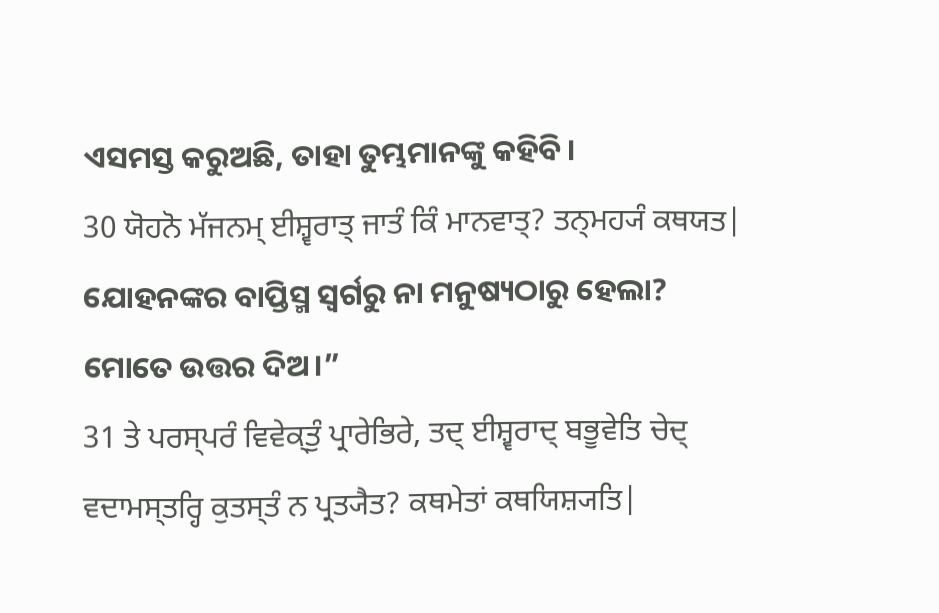ଏସମସ୍ତ କରୁଅଛି, ତାହା ତୁମ୍ଭମାନଙ୍କୁ କହିବି।
30 ਯੋਹਨੋ ਮੱਜਨਮ੍ ਈਸ਼੍ਵਰਾਤ੍ ਜਾਤੰ ਕਿੰ ਮਾਨਵਾਤ੍? ਤਨ੍ਮਹ੍ਯੰ ਕਥਯਤ|
ଯୋହନଙ୍କର ବାପ୍ତିସ୍ମ ସ୍ୱର୍ଗରୁ ନା ମନୁଷ୍ୟଠାରୁ ହେଲା? ମୋତେ ଉତ୍ତର ଦିଅ।”
31 ਤੇ ਪਰਸ੍ਪਰੰ ਵਿਵੇਕ੍ਤੁੰ ਪ੍ਰਾਰੇਭਿਰੇ, ਤਦ੍ ਈਸ਼੍ਵਰਾਦ੍ ਬਭੂਵੇਤਿ ਚੇਦ੍ ਵਦਾਮਸ੍ਤਰ੍ਹਿ ਕੁਤਸ੍ਤੰ ਨ ਪ੍ਰਤ੍ਯੈਤ? ਕਥਮੇਤਾਂ ਕਥਯਿਸ਼੍ਯਤਿ|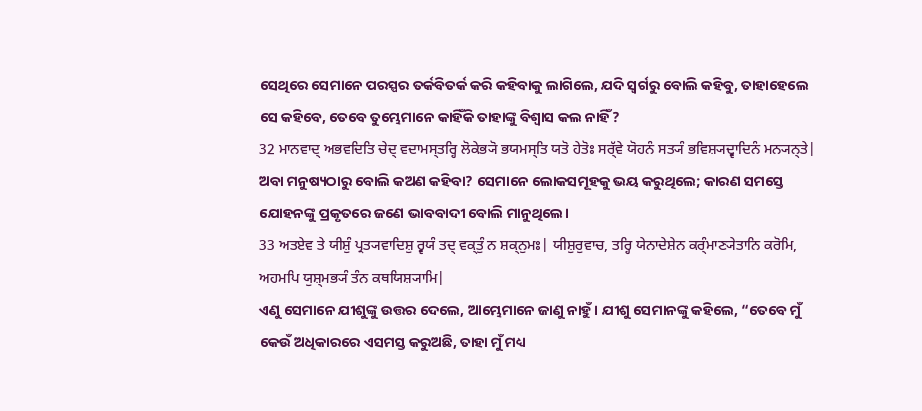ସେଥିରେ ସେମାନେ ପରସ୍ପର ତର୍କବିତର୍କ କରି କହିବାକୁ ଲାଗିଲେ, ଯଦି ସ୍ୱର୍ଗରୁ ବୋଲି କହିବୁ, ତାହାହେଲେ ସେ କହିବେ, ତେବେ ତୁମ୍ଭେମାନେ କାହିଁକି ତାହାଙ୍କୁ ବିଶ୍ୱାସ କଲ ନାହିଁ?
32 ਮਾਨਵਾਦ੍ ਅਭਵਦਿਤਿ ਚੇਦ੍ ਵਦਾਮਸ੍ਤਰ੍ਹਿ ਲੋਕੇਭ੍ਯੋ ਭਯਮਸ੍ਤਿ ਯਤੋ ਹੇਤੋਃ ਸਰ੍ੱਵੇ ਯੋਹਨੰ ਸਤ੍ਯੰ ਭਵਿਸ਼੍ਯਦ੍ਵਾਦਿਨੰ ਮਨ੍ਯਨ੍ਤੇ|
ଅବା ମନୁଷ୍ୟଠାରୁ ବୋଲି କଅଣ କହିବା? ସେମାନେ ଲୋକସମୂହକୁ ଭୟ କରୁଥିଲେ; କାରଣ ସମସ୍ତେ ଯୋହନଙ୍କୁ ପ୍ରକୃତରେ ଜଣେ ଭାବବାଦୀ ବୋଲି ମାନୁଥିଲେ।
33 ਅਤਏਵ ਤੇ ਯੀਸ਼ੁੰ ਪ੍ਰਤ੍ਯਵਾਦਿਸ਼ੁ ਰ੍ਵਯੰ ਤਦ੍ ਵਕ੍ਤੁੰ ਨ ਸ਼ਕ੍ਨੁਮਃ| ਯੀਸ਼ੁਰੁਵਾਚ, ਤਰ੍ਹਿ ਯੇਨਾਦੇਸ਼ੇਨ ਕਰ੍ੰਮਾਣ੍ਯੇਤਾਨਿ ਕਰੋਮਿ, ਅਹਮਪਿ ਯੁਸ਼੍ਮਭ੍ਯੰ ਤੰਨ ਕਥਯਿਸ਼੍ਯਾਮਿ|
ଏଣୁ ସେମାନେ ଯୀଶୁଙ୍କୁ ଉତ୍ତର ଦେଲେ, ଆମ୍ଭେମାନେ ଜାଣୁ ନାହୁଁ। ଯୀଶୁ ସେମାନଙ୍କୁ କହିଲେ, “ତେବେ ମୁଁ କେଉଁ ଅଧିକାରରେ ଏସମସ୍ତ କରୁଅଛି, ତାହା ମୁଁ ମଧ୍ୟ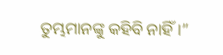ତୁମ୍ଭମାନଙ୍କୁ କହିବି ନାହିଁ।”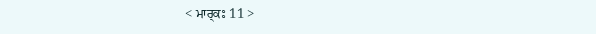< ਮਾਰ੍ਕਃ 11 >